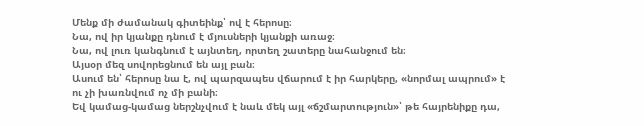Մենք մի ժամանակ գիտեինք՝ ով է հերոսը։
Նա, ով իր կյանքը դնում է մյուսների կյանքի առաջ։
Նա, ով լուռ կանգնում է այնտեղ, որտեղ շատերը նահանջում են։
Այսօր մեզ սովորեցնում են այլ բան։
Ասում են՝ հերոսը նա է, ով պարզապես վճարում է իր հարկերը, «նորմալ ապրում» է ու չի խառնվում ոչ մի բանի։
Եվ կամաց-կամաց ներշնչվում է նաև մեկ այլ «ճշմարտություն»՝ թե հայրենիքը դա,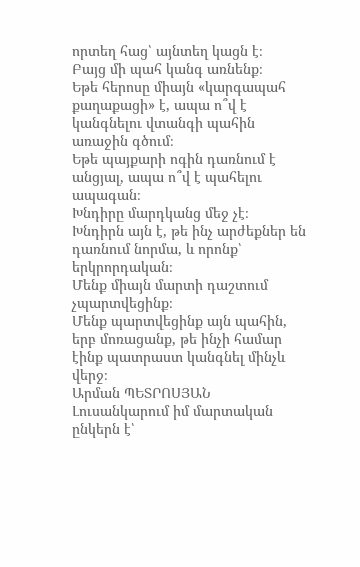որտեղ հաց՝ այնտեղ կացն է։
Բայց մի պահ կանգ առնենք։
Եթե հերոսը միայն «կարգապահ քաղաքացի» է, ապա ո՞վ է կանգնելու վտանգի պահին առաջին գծում։
Եթե պայքարի ոգին դառնում է անցյալ, ապա ո՞վ է պահելու ապագան։
Խնդիրը մարդկանց մեջ չէ։
Խնդիրն այն է, թե ինչ արժեքներ են դառնում նորմա, և որոնք՝ երկրորդական։
Մենք միայն մարտի դաշտում չպարտվեցինք։
Մենք պարտվեցինք այն պահին, երբ մոռացանք, թե ինչի համար էինք պատրաստ կանգնել մինչև վերջ։
Արման ՊԵՏՐՈՍՅԱՆ
Լուսանկարում իմ մարտական ընկերն է՝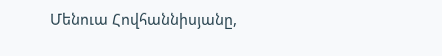Մենուա Հովհաննիսյանը,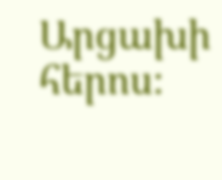Արցախի հերոս։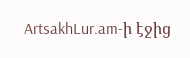ArtsakhLur.am-ի էջից